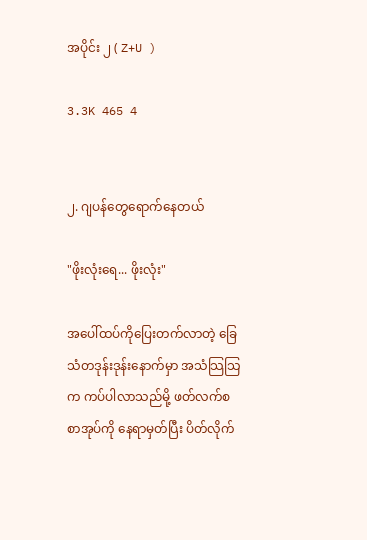အပိုင်း ၂ ( Z+U )

3.3K 465 4


၂. ဂျပန်တွေရောက်နေတယ်

"ဖိုးလုံးရေ... ဖိုးလုံး"

အပေါ်ထပ်ကိုပြေးတက်လာတဲ့ ခြေသံတဒုန်းဒုန်းနောက်မှာ အသံသြသြက ကပ်ပါလာသည်မို့ ဖတ်လက်စ စာအုပ်ကို နေရာမှတ်ပြီး ပိတ်လိုက်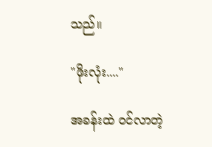သည်။

"ဖိုးလုံး...."

အခန်းထဲ ဝင်လာတဲ့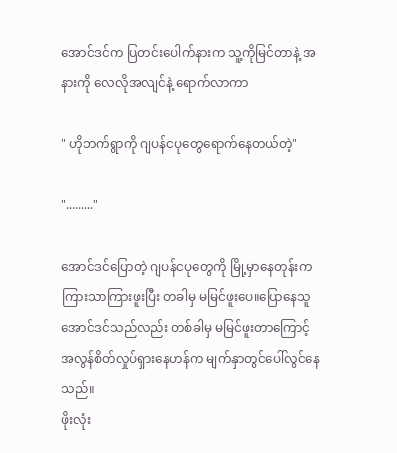အောင်ဒင်က ပြတင်းပေါက်နားက သူ့ကိုမြင်တာနဲ့ အနားကို လေလိုအလျင်နဲ့ ရောက်လာကာ

" ဟိုဘက်ရွာကို ဂျပန်ငပုတွေရောက်နေတယ်တဲ့"

"........."

အောင်ဒင်ပြောတဲ့ ဂျပန်ငပုတွေကို မြို့မှာနေတုန်းကကြားသာကြားဖူးပြီး တခါမှ မမြင်ဖူးပေ။ပြောနေသူအောင်ဒင်သည်လည်း တစ်ခါမှ မမြင်ဖူးတာကြောင့် အလွန်စိတ်လှုပ်ရှားနေဟန်က မျက်နှာတွင်ပေါ်လွင်နေသည်။
ဖိုးလုံး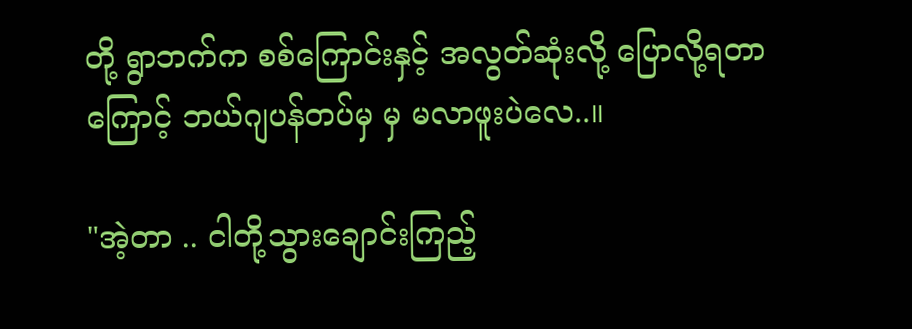တို့ ရွာဘက်က စစ်ကြောင်းနှင့် အလွတ်ဆုံးလို့ ပြောလို့ရတာကြောင့် ဘယ်ဂျပန်တပ်မှ မှ မလာဖူးပဲလေ..။

"အဲ့တာ .. ငါတို့သွားချောင်းကြည့်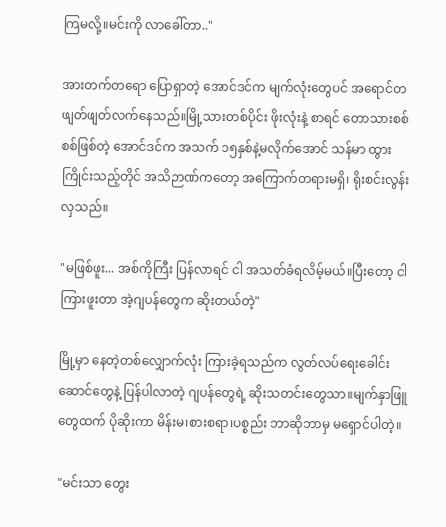ကြမလို့။မင်းကို လာခေါ်တာ.."

အားတက်တရော ပြောရှာတဲ့ အောင်ဒင်က မျက်လုံးတွေပင် အရောင်တဖျတ်ဖျတ်လက်နေသည်။မြို့သားတစ်ပိုင်း ဖိုးလုံးနဲ့ စာရင် တောသားစစ်စစ်ဖြစ်တဲ့ အောင်ဒင်က အသက် ၁၅နှစ်နဲ့မလိုက်အောင် သန်မာ ထွားကြိုင်းသည့်တိုင် အသိဉာဏ်ကတော့ အကြောက်တရားမရှိ၊ ရိုးစင်းလွန်းလှသည်။

"မဖြစ်ဖူး... အစ်ကိုကြီး ပြန်လာရင် ငါ အသတ်ခံရလိမ့်မယ်။ပြီးတော့ ငါကြားဖူးတာ အဲ့ဂျပန်တွေက ဆိုးတယ်တဲ့"

မြို့မှာ နေတဲ့တစ်လျှောက်လုံး ကြားခဲ့ရသည်က လွတ်လပ်ရေးခေါင်းဆောင်တွေနဲ့ ပြန်ပါလာတဲ့ ဂျပန်တွေရဲ့ ဆိုးသတင်းတွေသာ။မျက်နှာဖြူတွေထက် ပိုဆိုးကာ မိန်းမ၊စားစရာ၊ပစ္စည်း ဘာဆိုဘာမှ မရှောင်ပါတဲ့။

"မင်းသာ တွေး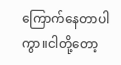ကြောက်နေတာပါကွာ။ငါတို့တော့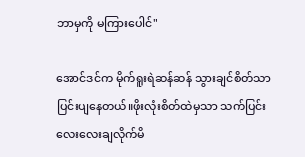ဘာမှကို မကြားပေါင်"

အောင်ဒင်က မိုက်ရူးရဲဆန်ဆန် သွားချင်စိတ်သာ ပြင်းပျနေတယ်။ဖိုးလုံးစိတ်ထဲမှသာ သက်ပြင်းလေးလေးချလိုက်မိ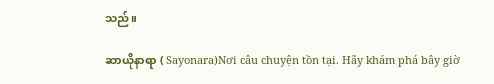သည်။

ဆာယိုနာရာ ( Sayonara)Nơi câu chuyện tồn tại. Hãy khám phá bây giờ